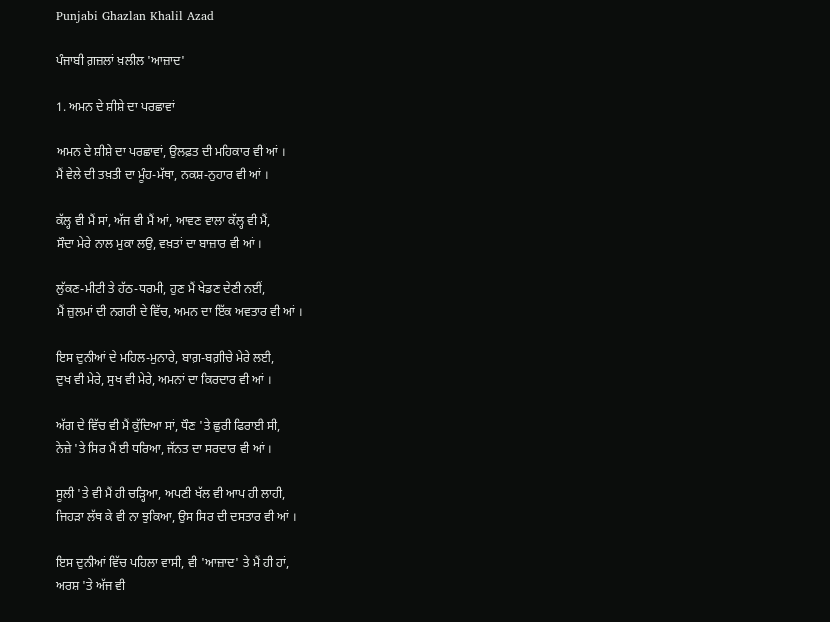Punjabi Ghazlan Khalil Azad

ਪੰਜਾਬੀ ਗ਼ਜ਼ਲਾਂ ਖ਼ਲੀਲ 'ਆਜ਼ਾਦ'

1. ਅਮਨ ਦੇ ਸ਼ੀਸ਼ੇ ਦਾ ਪਰਛਾਵਾਂ

ਅਮਨ ਦੇ ਸ਼ੀਸ਼ੇ ਦਾ ਪਰਛਾਵਾਂ, ਉਲਫ਼ਤ ਦੀ ਮਹਿਕਾਰ ਵੀ ਆਂ ।
ਮੈਂ ਵੇਲੇ ਦੀ ਤਖ਼ਤੀ ਦਾ ਮੂੰਹ-ਮੱਥਾ, ਨਕਸ਼-ਨੁਹਾਰ ਵੀ ਆਂ ।

ਕੱਲ੍ਹ ਵੀ ਮੈਂ ਸਾਂ, ਅੱਜ ਵੀ ਮੈਂ ਆਂ, ਆਵਣ ਵਾਲਾ ਕੱਲ੍ਹ ਵੀ ਮੈਂ,
ਸੌਦਾ ਮੇਰੇ ਨਾਲ ਮੁਕਾ ਲਉ, ਵਖ਼ਤਾਂ ਦਾ ਬਾਜ਼ਾਰ ਵੀ ਆਂ ।

ਲੁੱਕਣ-ਮੀਟੀ ਤੇ ਹੱਠ-ਧਰਮੀ, ਹੁਣ ਮੈਂ ਖੇਡਣ ਦੇਣੀ ਨਈਂ,
ਮੈਂ ਜ਼ੁਲਮਾਂ ਦੀ ਨਗਰੀ ਦੇ ਵਿੱਚ, ਅਮਨ ਦਾ ਇੱਕ ਅਵਤਾਰ ਵੀ ਆਂ ।

ਇਸ ਦੁਨੀਆਂ ਦੇ ਮਹਿਲ-ਮੁਨਾਰੇ, ਬਾਗ਼-ਬਗ਼ੀਚੇ ਮੇਰੇ ਲਈ,
ਦੁਖ ਵੀ ਮੇਰੇ, ਸੁਖ ਵੀ ਮੇਰੇ, ਅਮਨਾਂ ਦਾ ਕਿਰਦਾਰ ਵੀ ਆਂ ।

ਅੱਗ ਦੇ ਵਿੱਚ ਵੀ ਮੈਂ ਕੁੱਦਿਆ ਸਾਂ, ਧੌਣ 'ਤੇ ਛੁਰੀ ਫਿਰਾਈ ਸੀ,
ਨੇਜ਼ੇ 'ਤੇ ਸਿਰ ਮੈਂ ਈ ਧਰਿਆ, ਜੱਨਤ ਦਾ ਸਰਦਾਰ ਵੀ ਆਂ ।

ਸੂਲੀ 'ਤੇ ਵੀ ਮੈਂ ਹੀ ਚੜ੍ਹਿਆ, ਅਪਣੀ ਖੱਲ ਵੀ ਆਪ ਹੀ ਲਾਹੀ,
ਜਿਹੜਾ ਲੱਥ ਕੇ ਵੀ ਨਾ ਝੁਕਿਆ, ਉਸ ਸਿਰ ਦੀ ਦਸਤਾਰ ਵੀ ਆਂ ।

ਇਸ ਦੁਨੀਆਂ ਵਿੱਚ ਪਹਿਲਾ ਵਾਸੀ, ਵੀ 'ਆਜ਼ਾਦ' ਤੇ ਮੈਂ ਹੀ ਹਾਂ,
ਅਰਸ਼ 'ਤੇ ਅੱਜ ਵੀ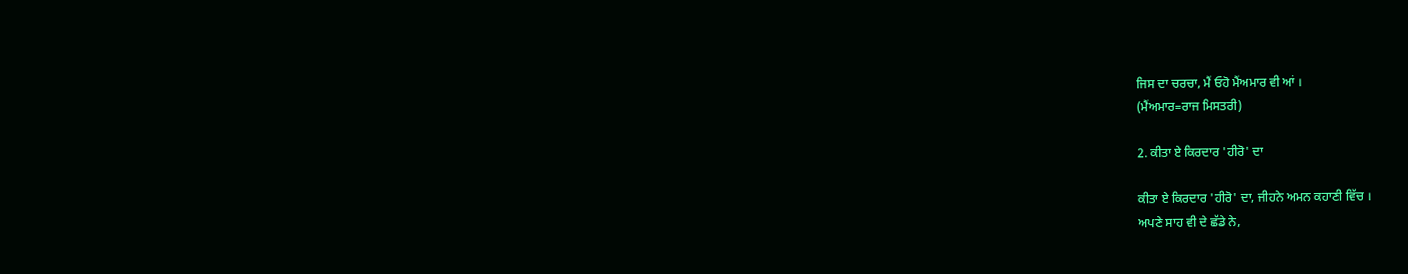ਜਿਸ ਦਾ ਚਰਚਾ, ਮੈਂ ਓਹੋ ਮੈਂਅਮਾਰ ਵੀ ਆਂ ।
(ਮੈਂਅਮਾਰ=ਰਾਜ ਮਿਸਤਰੀ)

2. ਕੀਤਾ ਏ ਕਿਰਦਾਰ 'ਹੀਰੋ' ਦਾ

ਕੀਤਾ ਏ ਕਿਰਦਾਰ 'ਹੀਰੋ' ਦਾ, ਜੀਹਨੇ ਅਮਨ ਕਹਾਣੀ ਵਿੱਚ ।
ਅਪਣੇ ਸਾਹ ਵੀ ਦੇ ਛੱਡੇ ਨੇ,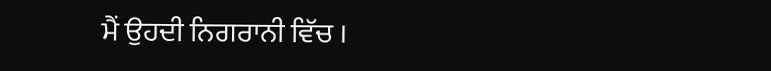ਮੈਂ ਉਹਦੀ ਨਿਗਰਾਨੀ ਵਿੱਚ ।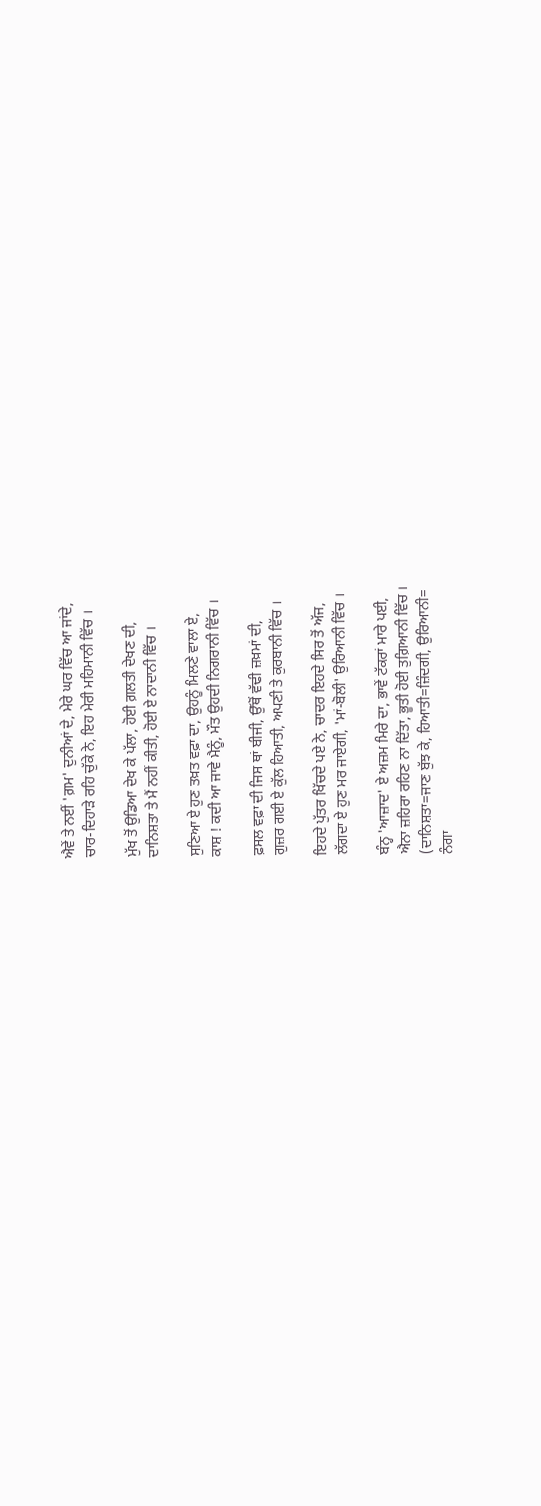ਐਵੇਂ ਤੇ ਨਈਂ 'ਗ਼ਮ' ਦੁਨੀਆਂ ਦੇ, ਮੇਰੇ ਘਰ ਵਿੱਚ ਆ ਜਾਂਦੇ,
ਚਾਰ-ਦਿਹਾੜੇ ਰਹਿ ਚੁੱਕੇ ਨੇ, ਇਹ ਮੇਰੀ ਮਹਿਮਾਨੀ ਵਿੱਚ ।

ਮੁੱਖ ਤੋਂ ਉਡਿਆ ਦੇਖ ਕੇ ਪੱਲਾ, ਹੋਈ ਗ਼ਲਤੀ ਦੇਖਣ ਦੀ,
ਦਾਨਿਸ਼ਤਾ ਤੇ ਮੈਂ ਨਹੀਂ ਕੀਤੀ, ਹੋਈ ਏ ਨਾਦਾਨੀ ਵਿੱਚ ।

ਸੁਣਿਆ ਏ ਹੁਣ ਤਖ਼ਤ ਵਫ਼ਾ ਦਾ, ਉਹਨੂੰ ਮਿਲਣੇ ਵਾਲਾ ਏ,
ਕਾਸ਼ ! ਕਦੀ ਆ ਜਾਵੇ ਮੈਨੂੰ, ਮੌਤ ਉਹਦੀ ਨਿਗਰਾਨੀ ਵਿੱਚ ।

ਫ਼ਸਲ ਵਫ਼ਾ ਦੀ ਜਿਸ ਥਾਂ ਬੀਜੀ, ਉੱਥੋਂ ਵੱਢੀ ਜ਼ਖ਼ਮਾਂ ਦੀ,
ਗੁਜ਼ਰ ਗਈ ਏ ਕੁੱਲ ਹਿਆਤੀ, ਅਪਣੀ ਤੇ ਕੁਰਬਾਨੀ ਵਿੱਚ ।

ਇਹਦੇ ਪੁੱਤਰ ਖਿੱਚਦੇ ਪਏ ਨੇ, ਚਾਦਰ ਇਹਦੇ ਸਿਰ ਤੋਂ ਅੱਜ,
ਲੱਗਦਾ ਏ ਹੁਣ ਮਰ ਜਾਏਗੀ, 'ਮਾਂ-ਬੋਲੀ' ਉਰਿਆਨੀ ਵਿੱਚ ।

ਬੰਨ੍ਹ 'ਆਜ਼ਾਦ' ਏ ਅਜ਼ਮ ਮਿਰੇ ਦਾ, ਭਾਵੇਂ ਟੱਕਰਾਂ ਮਾਰੇ ਪਈ,
ਐਨਾ ਜ਼ਹਿਰਾ ਰਹਿਣ ਨਾ ਦਿੱਤਾ, ਭੂਤੀ ਹੋਈ ਤੁਗ਼ਿਆਨੀ ਵਿੱਚ ।
(ਦਾਨਿਸ਼ਤਾ=ਜਾਣ ਬੁੱਝ ਕੇ, ਹਿਆਤੀ=ਜ਼ਿੰਦਗੀ, ਉਰਿਆਨੀ=
ਨੰਗਾ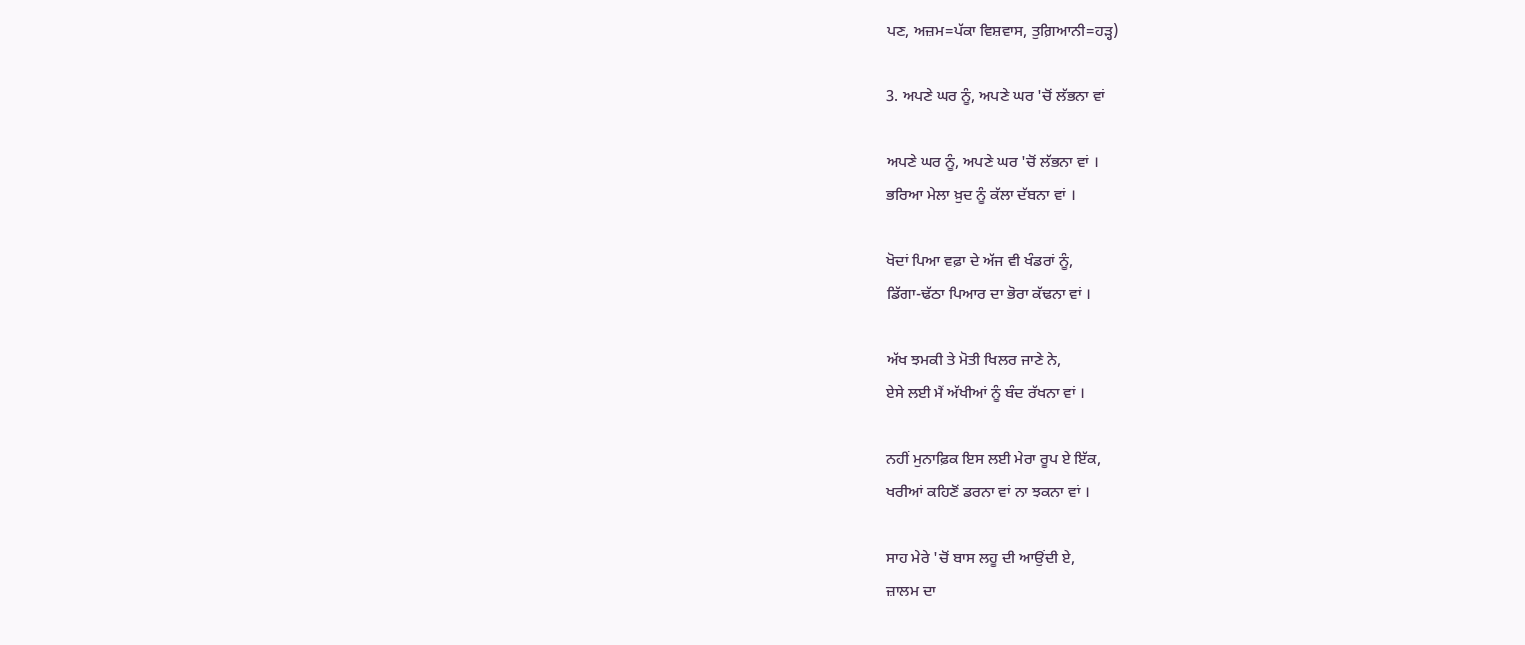ਪਣ, ਅਜ਼ਮ=ਪੱਕਾ ਵਿਸ਼ਵਾਸ, ਤੁਗ਼ਿਆਨੀ=ਹੜ੍ਹ)

3. ਅਪਣੇ ਘਰ ਨੂੰ, ਅਪਣੇ ਘਰ 'ਚੋਂ ਲੱਭਨਾ ਵਾਂ

ਅਪਣੇ ਘਰ ਨੂੰ, ਅਪਣੇ ਘਰ 'ਚੋਂ ਲੱਭਨਾ ਵਾਂ ।
ਭਰਿਆ ਮੇਲਾ ਖ਼ੁਦ ਨੂੰ ਕੱਲਾ ਦੱਬਨਾ ਵਾਂ ।

ਖੋਦਾਂ ਪਿਆ ਵਫ਼ਾ ਦੇ ਅੱਜ ਵੀ ਖੰਡਰਾਂ ਨੂੰ,
ਡਿੱਗਾ-ਢੱਠਾ ਪਿਆਰ ਦਾ ਭੋਰਾ ਕੱਢਨਾ ਵਾਂ ।

ਅੱਖ ਝਮਕੀ ਤੇ ਮੋਤੀ ਖਿਲਰ ਜਾਣੇ ਨੇ,
ਏਸੇ ਲਈ ਮੈਂ ਅੱਖੀਆਂ ਨੂੰ ਬੰਦ ਰੱਖਨਾ ਵਾਂ ।

ਨਹੀਂ ਮੁਨਾਫ਼ਿਕ ਇਸ ਲਈ ਮੇਰਾ ਰੂਪ ਏ ਇੱਕ,
ਖਰੀਆਂ ਕਹਿਣੋਂ ਡਰਨਾ ਵਾਂ ਨਾ ਝਕਨਾ ਵਾਂ ।

ਸਾਹ ਮੇਰੇ 'ਚੋਂ ਬਾਸ ਲਹੂ ਦੀ ਆਉਂਦੀ ਏ,
ਜ਼ਾਲਮ ਦਾ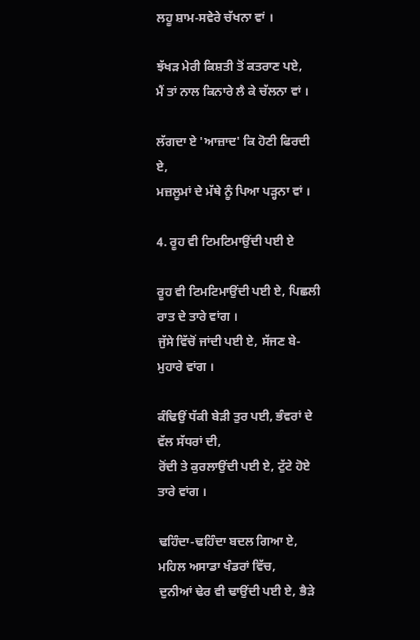ਲਹੂ ਸ਼ਾਮ-ਸਵੇਰੇ ਚੱਖਨਾ ਵਾਂ ।

ਝੱਖੜ ਮੇਰੀ ਕਿਸ਼ਤੀ ਤੋਂ ਕਤਰਾਣ ਪਏ,
ਮੈਂ ਤਾਂ ਨਾਲ ਕਿਨਾਰੇ ਲੈ ਕੇ ਚੱਲਨਾ ਵਾਂ ।

ਲੱਗਦਾ ਏ 'ਆਜ਼ਾਦ' ਕਿ ਹੋਣੀ ਫਿਰਦੀ ਏ,
ਮਜ਼ਲੂਮਾਂ ਦੇ ਮੱਥੇ ਨੂੰ ਪਿਆ ਪੜ੍ਹਨਾ ਵਾਂ ।

4. ਰੂਹ ਵੀ ਟਿਮਟਿਮਾਉਂਦੀ ਪਈ ਏ

ਰੂਹ ਵੀ ਟਿਮਟਿਮਾਉਂਦੀ ਪਈ ਏ, ਪਿਛਲੀ ਰਾਤ ਦੇ ਤਾਰੇ ਵਾਂਗ ।
ਜੁੱਸੇ ਵਿੱਚੋਂ ਜਾਂਦੀ ਪਈ ਏ, ਸੱਜਣ ਬੇ-ਮੁਹਾਰੇ ਵਾਂਗ ।

ਕੰਢਿਉਂ ਧੱਕੀ ਬੇੜੀ ਤੁਰ ਪਈ, ਭੰਵਰਾਂ ਦੇ ਵੱਲ ਸੱਧਰਾਂ ਦੀ,
ਰੋਂਦੀ ਤੇ ਕੁਰਲਾਉਂਦੀ ਪਈ ਏ, ਟੁੱਟੇ ਹੋਏ ਤਾਰੇ ਵਾਂਗ ।

ਢਹਿੰਦਾ-ਢਹਿੰਦਾ ਬਦਲ ਗਿਆ ਏ, ਮਹਿਲ ਅਸਾਡਾ ਖੰਡਰਾਂ ਵਿੱਚ,
ਦੁਨੀਆਂ ਢੇਰ ਵੀ ਢਾਉਂਦੀ ਪਈ ਏ, ਭੈੜੇ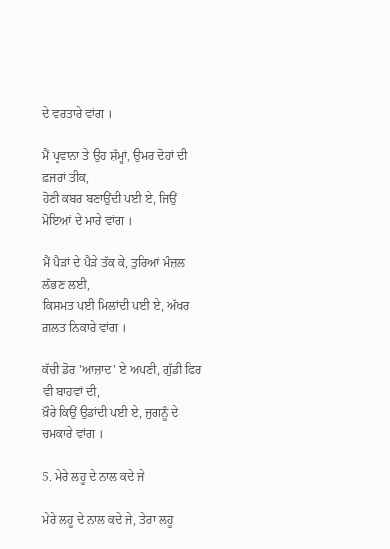ਦੇ ਵਰਤਾਰੇ ਵਾਂਗ ।

ਮੈਂ ਪ੍ਰਵਾਨਾ ਤੇ ਉਹ ਸ਼ੱਮ੍ਹਾਂ, ਉਮਰ ਦੋਹਾਂ ਦੀ ਫ਼ਜਰਾਂ ਤੀਕ,
ਹੋਣੀ ਕਬਰ ਬਣਾਉਂਦੀ ਪਈ ਏ, ਜਿਉਂ ਮੋਇਆਂ ਦੇ ਮਾਰੇ ਵਾਂਗ ।

ਮੈਂ ਪੈੜਾਂ ਦੇ ਪੈੜੇ ਤੱਕ ਕੇ, ਤੁਰਿਆਂ ਮੰਜ਼ਲ ਲੱਭਣ ਲਈ,
ਕਿਸਮਤ ਪਈ ਮਿਲਾਂਦੀ ਪਈ ਏ, ਅੱਖਰ ਗ਼ਲਤ ਨਿਕਾਰੇ ਵਾਂਗ ।

ਕੱਚੀ ਡੋਰ 'ਆਜ਼ਾਦ' ਏ ਅਪਣੀ, ਗੁੱਡੀ ਫਿਰ ਵੀ ਬਾਹਵਾਂ ਦੀ,
ਖ਼ੌਰੇ ਕਿਉਂ ਉਡਾਂਦੀ ਪਈ ਏ, ਜੁਗਨੂੰ ਦੇ ਚਮਕਾਰੇ ਵਾਂਗ ।

5. ਮੇਰੇ ਲਹੂ ਦੇ ਨਾਲ ਕਦੇ ਜੇ

ਮੇਰੇ ਲਹੂ ਦੇ ਨਾਲ ਕਦੇ ਜੇ, ਤੇਰਾ ਲਹੂ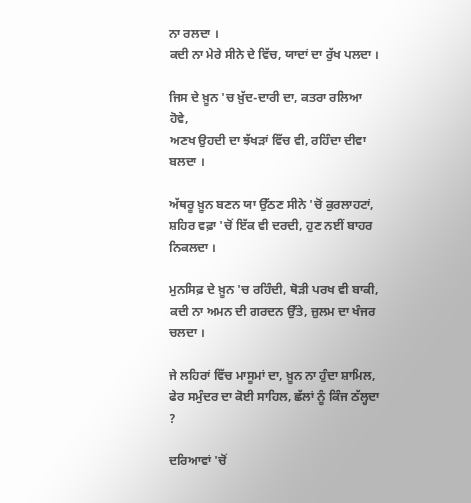ਨਾ ਰਲਦਾ ।
ਕਦੀ ਨਾ ਮੇਰੇ ਸੀਨੇ ਦੇ ਵਿੱਚ, ਯਾਦਾਂ ਦਾ ਰੁੱਖ ਪਲਦਾ ।

ਜਿਸ ਦੇ ਖ਼ੂਨ 'ਚ ਖ਼ੁੱਦ-ਦਾਰੀ ਦਾ, ਕਤਰਾ ਰਲਿਆ ਹੋਵੇ,
ਅਣਖ ਉਹਦੀ ਦਾ ਝੱਖੜਾਂ ਵਿੱਚ ਵੀ, ਰਹਿੰਦਾ ਦੀਵਾ ਬਲਦਾ ।

ਅੱਥਰੂ ਖ਼ੂਨ ਬਣਨ ਯਾ ਉੱਠਣ ਸੀਨੇ 'ਚੋਂ ਕੁਰਲਾਹਟਾਂ,
ਸ਼ਹਿਰ ਵਫ਼ਾ 'ਚੋਂ ਇੱਕ ਵੀ ਦਰਦੀ, ਹੁਣ ਨਈਂ ਬਾਹਰ ਨਿਕਲਦਾ ।

ਮੁਨਸਿਫ਼ ਦੇ ਖ਼ੂਨ 'ਚ ਰਹਿੰਦੀ, ਥੋੜੀ ਪਰਖ ਵੀ ਬਾਕੀ,
ਕਦੀ ਨਾ ਅਮਨ ਦੀ ਗਰਦਨ ਉੱਤੇ, ਜ਼ੁਲਮ ਦਾ ਖੰਜਰ ਚਲਦਾ ।

ਜੇ ਲਹਿਰਾਂ ਵਿੱਚ ਮਾਸੂਮਾਂ ਦਾ, ਖ਼ੂਨ ਨਾ ਹੁੰਦਾ ਸ਼ਾਮਿਲ,
ਫੇਰ ਸਮੁੰਦਰ ਦਾ ਕੋਈ ਸਾਹਿਲ, ਛੱਲਾਂ ਨੂੰ ਕਿੰਜ ਠੱਲ੍ਹਦਾ ?

ਦਰਿਆਵਾਂ 'ਚੋਂ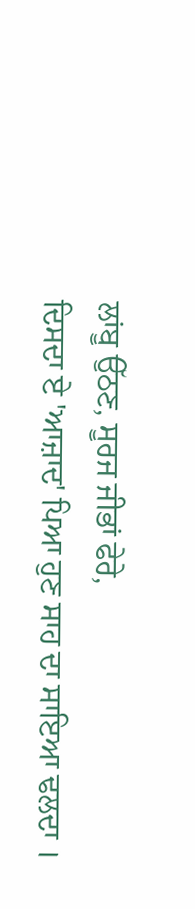ਲਾਂਬੂ ਉੱਠਣ, ਸੂਰਜ ਜੀਭਾਂ ਫੇਰੇ,
ਦਿਸਦਾ ਏ 'ਆਜ਼ਾਦ' ਪਿਆ ਹੁਣ ਸਾਹ ਦਾ ਸਾਇਆ ਢਲਦਾ ।